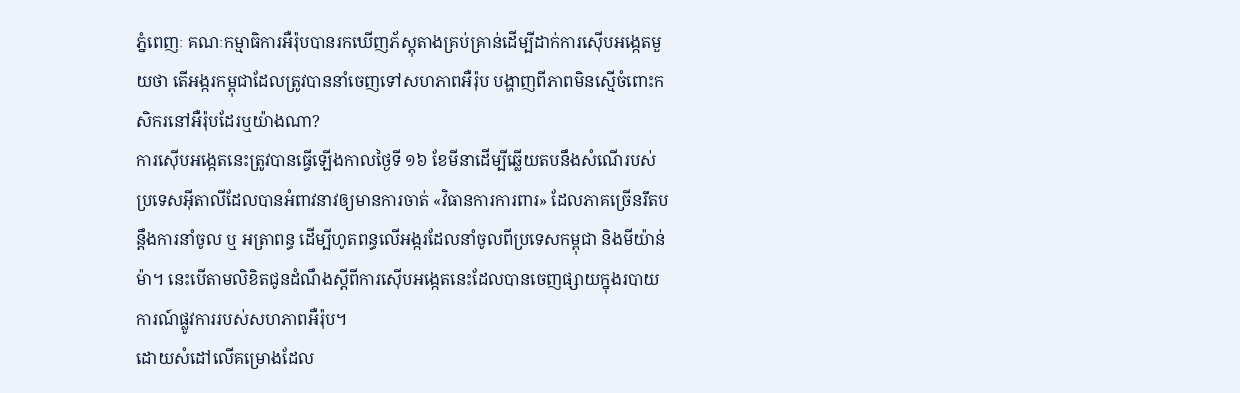ភ្នំពេញៈ គណៈកម្មាធិការអឺរ៉ុបបានរកឃើញភ័ស្តុតាងគ្រប់គ្រាន់ដើម្បីដាក់ការស៊ើបអង្កេតមួយថា តើអង្ករកម្ពុជាដែលត្រូវបាននាំចេញទៅសហភាពអឺរ៉ុប បង្ហាញពីភាពមិនស្មើចំពោះកសិករនៅអឺរ៉ុបដែរឬយ៉ាងណា?
ការស៊ើបអង្កេតនេះត្រូវបានធ្វើឡើងកាលថ្ងៃទី ១៦ ខែមីនាដើម្បីឆ្លើយតបនឹងសំណើរបស់ប្រទេសអ៊ីតាលីដែលបានអំពាវនាវឲ្យមានការចាត់ «វិធានការការពារ» ដែលភាគច្រើនរឹតបន្តឹងការនាំចូល ឬ អត្រាពន្ធ ដើម្បីហូតពន្ធលើអង្ករដែលនាំចូលពីប្រទេសកម្ពុជា និងមីយ៉ាន់ម៉ា។ នេះបើតាមលិខិតជូនដំណឹងស្តីពីការស៊ើបអង្កេតនេះដែលបានចេញផ្សាយក្នុងរបាយការណ៍ផ្លូវការរបស់សហភាពអឺរ៉ុប។
ដោយសំដៅលើគម្រោងដែល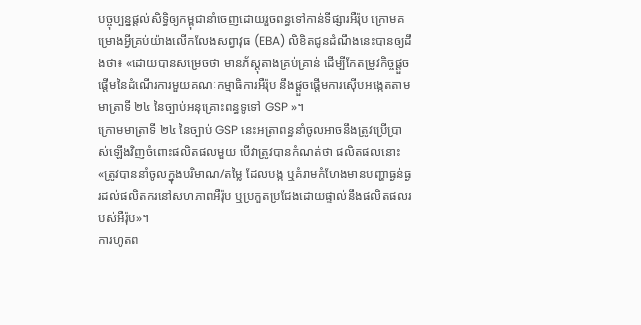បច្ចុប្បន្នផ្តល់សិទ្ធិឲ្យកម្ពុជានាំចេញដោយរួចពន្ធទៅកាន់ទីផ្សារអឺរ៉ុប ក្រោមគម្រោងអ្វីគ្រប់យ៉ាងលើកលែងសព្វាវុធ (EBA) លិខិតជូនដំណឹងនេះបានឲ្យដឹងថា៖ «ដោយបានសម្រេចថា មានភ័ស្តុតាងគ្រប់គ្រាន់ ដើម្បីកែតម្រូវកិច្ចផ្តួចផ្តើមនៃដំណើរការមួយគណៈកម្មាធិការអឺរ៉ុប នឹងផ្តួចផ្តើមការស៊ើបអង្កេតតាមមាត្រាទី ២៤ នៃច្បាប់អនុគ្រោះពន្ធទូទៅ GSP »។
ក្រោមមាត្រាទី ២៤ នៃច្បាប់ GSP នេះអត្រាពន្ធនាំចូលអាចនឹងត្រូវប្រើប្រាស់ឡើងវិញចំពោះផលិតផលមួយ បើវាត្រូវបានកំណត់ថា ផលិតផលនោះ «ត្រូវបាននាំចូលក្នុងបរិមាណ/តម្លៃ ដែលបង្ក ឬគំរាមកំហែងមានបញ្ហាធ្ងន់ធ្ងរដល់ផលិតករនៅសហភាពអឺរ៉ុប ឬប្រកួតប្រជែងដោយផ្ទាល់នឹងផលិតផលរបស់អឺរ៉ុប»។
ការហូតព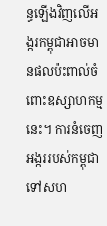ន្ធឡើងវិញលើអង្ករកម្ពុជាអាចមានផលប៉ះពាល់ចំពោះឧស្សាហកម្មនេះ។ ការនំចេញអង្កររបស់កម្ពុជាទៅសហ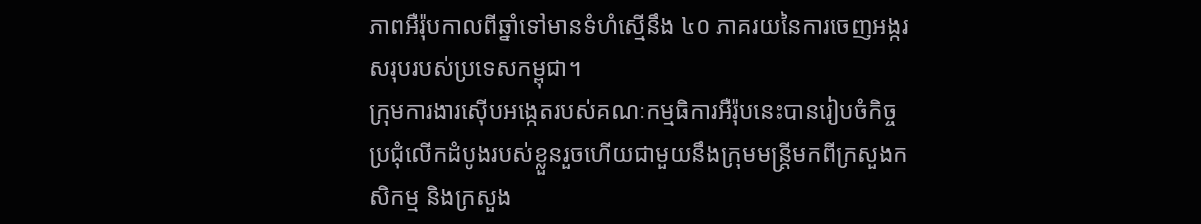ភាពអឺរ៉ុបកាលពីឆ្នាំទៅមានទំហំស្មើនឹង ៤០ ភាគរយនៃការចេញអង្ករសរុបរបស់ប្រទេសកម្ពុជា។
ក្រុមការងារស៊ើបអង្កេតរបស់គណៈកម្មធិការអឺរ៉ុបនេះបានរៀបចំកិច្ចប្រជុំលើកដំបូងរបស់ខ្លួនរួចហើយជាមួយនឹងក្រុមមន្ត្រីមកពីក្រសួងកសិកម្ម និងក្រសួង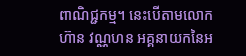ពាណិជ្ជកម្ម។ នេះបើតាមលោក ហ៊ាន វណ្ណហន អគ្គនាយកនៃអ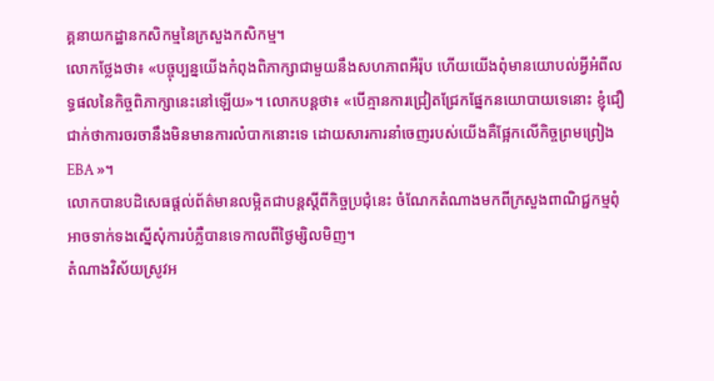គ្គនាយកដ្ឋានកសិកម្មនៃក្រសួងកសិកម្ម។
លោកថ្លែងថា៖ «បច្ចុប្បន្នយើងកំពុងពិភាក្សាជាមួយនឹងសហភាពអឺរ៉ុប ហើយយើងពុំមានយោបល់អ្វីអំពីលទ្ធផលនៃកិច្ចពិភាក្សានេះនៅឡើយ»។ លោកបន្តថា៖ «បើគ្មានការជ្រៀតជ្រែកផ្នែកនយោបាយទេនោះ ខ្ញុំជឿជាក់ថាការចរចានឹងមិនមានការលំបាកនោះទេ ដោយសារការនាំចេញរបស់យើងគឺផ្អែកលើកិច្ចព្រមព្រៀង EBA »។
លោកបានបដិសេធផ្តល់ព័ត៌មានលម្អិតជាបន្តស្តីពីកិច្ចប្រជុំនេះ ចំណែកតំណាងមកពីក្រសួងពាណិជ្ជកម្មពុំអាចទាក់ទងស្នើសុំការបំភ្លឺបានទេកាលពីថ្ងៃម្សិលមិញ។
តំណាងវិស័យស្រូវអ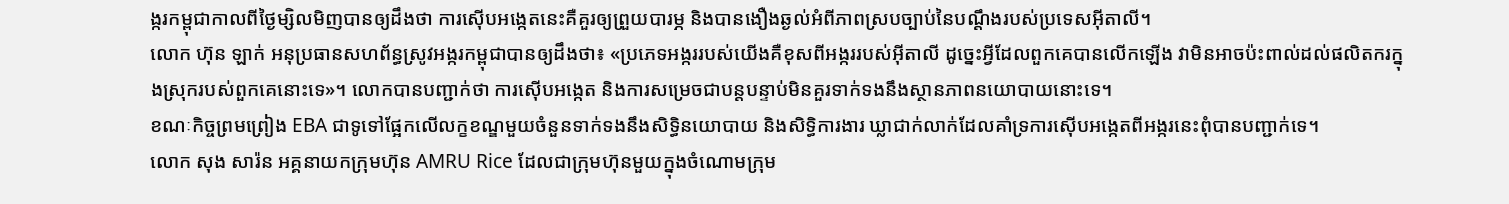ង្ករកម្ពុជាកាលពីថ្ងៃម្សិលមិញបានឲ្យដឹងថា ការស៊ើបអង្កេតនេះគឺគួរឲ្យព្រួយបារម្ភ និងបានងឿងឆ្ងល់អំពីភាពស្របច្បាប់នៃបណ្តឹងរបស់ប្រទេសអ៊ីតាលី។
លោក ហ៊ុន ឡាក់ អនុប្រធានសហព័ន្ធស្រូវអង្ករកម្ពុជាបានឲ្យដឹងថា៖ «ប្រភេទអង្កររបស់យើងគឺខុសពីអង្កររបស់អ៊ីតាលី ដូច្នេះអ្វីដែលពួកគេបានលើកឡើង វាមិនអាចប៉ះពាល់ដល់ផលិតករក្នុងស្រុករបស់ពួកគេនោះទេ»។ លោកបានបញ្ជាក់ថា ការស៊ើបអង្កេត និងការសម្រេចជាបន្តបន្ទាប់មិនគួរទាក់ទងនឹងស្ថានភាពនយោបាយនោះទេ។
ខណៈកិច្ចព្រមព្រៀង EBA ជាទូទៅផ្អែកលើលក្ខខណ្ឌមួយចំនួនទាក់ទងនឹងសិទ្ធិនយោបាយ និងសិទ្ធិការងារ ឃ្លាជាក់លាក់ដែលគាំទ្រការស៊ើបអង្កេតពីអង្ករនេះពុំបានបញ្ជាក់ទេ។
លោក សុង សារ៉ន អគ្គនាយកក្រុមហ៊ុន AMRU Rice ដែលជាក្រុមហ៊ុនមួយក្នុងចំណោមក្រុម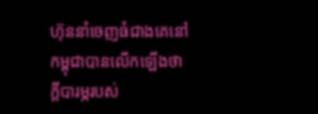ហ៊ុននាំចេញធំជាងគេនៅកម្ពុជាបានលើកឡើងថា ក្តីបារម្ភរបស់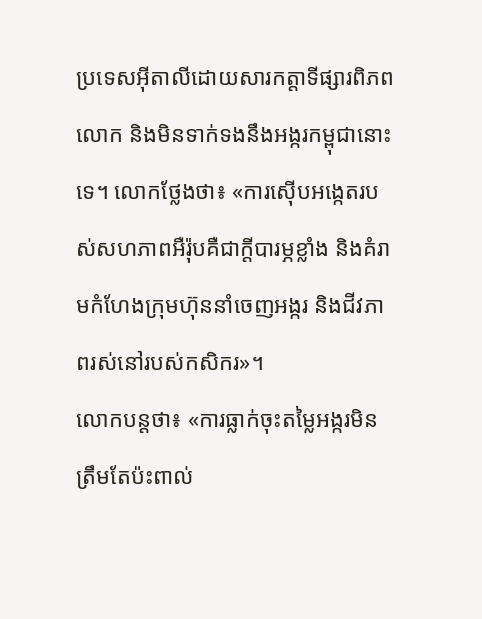ប្រទេសអ៊ីតាលីដោយសារកត្តាទីផ្សារពិភពលោក និងមិនទាក់ទងនឹងអង្ករកម្ពុជានោះទេ។ លោកថ្លែងថា៖ «ការស៊ើបអង្កេតរបស់សហភាពអឺរ៉ុបគឺជាក្តីបារម្ភខ្លាំង និងគំរាមកំហែងក្រុមហ៊ុននាំចេញអង្ករ និងជីវភាពរស់នៅរបស់កសិករ»។
លោកបន្តថា៖ «ការធ្លាក់ចុះតម្លៃអង្ករមិនត្រឹមតែប៉ះពាល់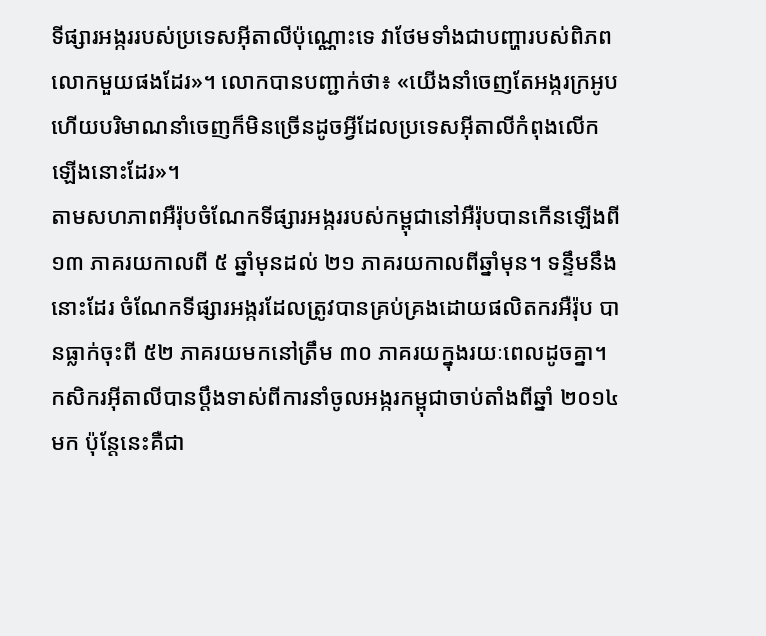ទីផ្សារអង្កររបស់ប្រទេសអ៊ីតាលីប៉ុណ្ណោះទេ វាថែមទាំងជាបញ្ហារបស់ពិភពលោកមួយផងដែរ»។ លោកបានបញ្ជាក់ថា៖ «យើងនាំចេញតែអង្ករក្រអូប ហើយបរិមាណនាំចេញក៏មិនច្រើនដូចអ្វីដែលប្រទេសអ៊ីតាលីកំពុងលើកឡើងនោះដែរ»។
តាមសហភាពអឺរ៉ុបចំណែកទីផ្សារអង្កររបស់កម្ពុជានៅអឺរ៉ុបបានកើនឡើងពី ១៣ ភាគរយកាលពី ៥ ឆ្នាំមុនដល់ ២១ ភាគរយកាលពីឆ្នាំមុន។ ទន្ទឹមនឹងនោះដែរ ចំណែកទីផ្សារអង្ករដែលត្រូវបានគ្រប់គ្រងដោយផលិតករអឺរ៉ុប បានធ្លាក់ចុះពី ៥២ ភាគរយមកនៅត្រឹម ៣០ ភាគរយក្នុងរយៈពេលដូចគ្នា។
កសិករអ៊ីតាលីបានប្តឹងទាស់ពីការនាំចូលអង្ករកម្ពុជាចាប់តាំងពីឆ្នាំ ២០១៤ មក ប៉ុន្តែនេះគឺជា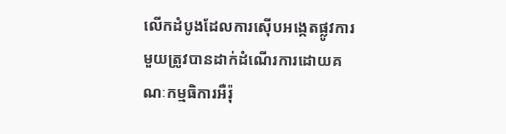លើកដំបូងដែលការស៊ើបអង្កេតផ្លូវការមួយត្រូវបានដាក់ដំណើរការដោយគណៈកម្មធិការអឺរ៉ុ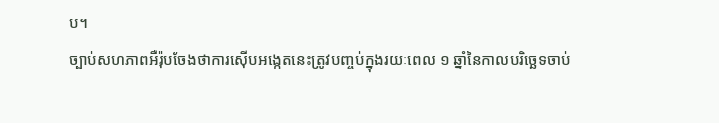ប។
ច្បាប់សហភាពអឺរ៉ុបចែងថាការស៊ើបអង្កេតនេះត្រូវបញ្ចប់ក្នុងរយៈពេល ១ ឆ្នាំនៃកាលបរិច្ឆេទចាប់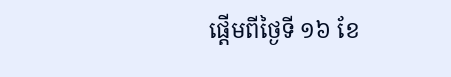ផ្តើមពីថ្ងៃទី ១៦ ខែ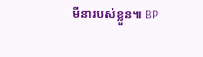មីនារបស់ខ្លួន៕ BP